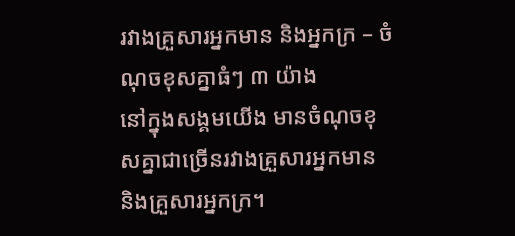រវាងគ្រួសារអ្នកមាន និងអ្នកក្រ – ចំណុចខុសគ្នាធំៗ ៣ យ៉ាង
នៅក្នុងសង្គមយើង មានចំណុចខុសគ្នាជាច្រើនរវាងគ្រួសារអ្នកមាន និងគ្រួសារអ្នកក្រ។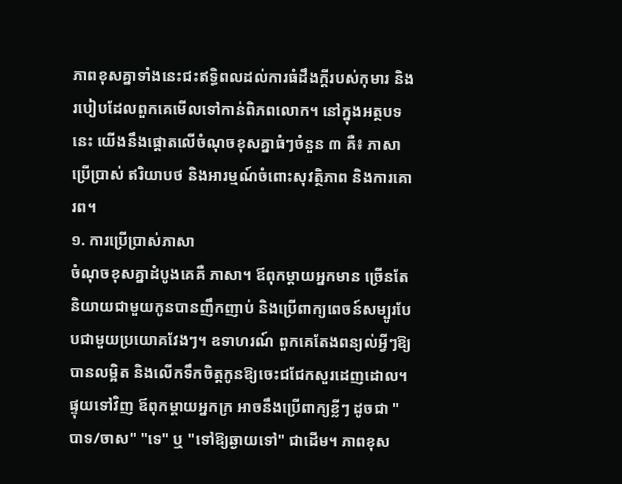ភាពខុសគ្នាទាំងនេះជះឥទ្ធិពលដល់ការធំដឹងក្តីរបស់កុមារ និងរបៀបដែលពួកគេមើលទៅកាន់ពិភពលោក។ នៅក្នុងអត្ថបទនេះ យើងនឹងផ្ដោតលើចំណុចខុសគ្នាធំៗចំនួន ៣ គឺ៖ ភាសាប្រើប្រាស់ ឥរិយាបថ និងអារម្មណ៍ចំពោះសុវត្ថិភាព និងការគោរព។
១. ការប្រើប្រាស់ភាសា
ចំណុចខុសគ្នាដំបូងគេគឺ ភាសា។ ឪពុកម្តាយអ្នកមាន ច្រើនតែនិយាយជាមួយកូនបានញឹកញាប់ និងប្រើពាក្យពេចន៍សម្បូរបែបជាមួយប្រយោគវែងៗ។ ឧទាហរណ៍ ពួកគេតែងពន្យល់អ្វីៗឱ្យបានលម្អិត និងលើកទឹកចិត្តកូនឱ្យចេះជជែកសួរដេញដោល។ ផ្ទុយទៅវិញ ឪពុកម្តាយអ្នកក្រ អាចនឹងប្រើពាក្យខ្លីៗ ដូចជា "បាទ/ចាស" "ទេ" ឬ "ទៅឱ្យឆ្ងាយទៅ" ជាដើម។ ភាពខុស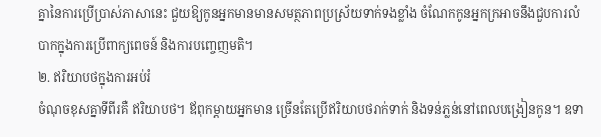គ្នានៃការប្រើប្រាស់ភាសានេះ ជួយឱ្យកូនអ្នកមានមានសមត្ថភាពប្រស្រ័យទាក់ទងខ្លាំង ចំណែកកូនអ្នកក្រអាចនឹងជួបការលំបាកក្នុងការប្រើពាក្យពេចន៍ និងការបញ្ចេញមតិ។
២. ឥរិយាបថក្នុងការអប់រំ
ចំណុចខុសគ្នាទីពីរគឺ ឥរិយាបថ។ ឪពុកម្តាយអ្នកមាន ច្រើនតែប្រើឥរិយាបថរាក់ទាក់ និងទន់ភ្លន់នៅពេលបង្រៀនកូន។ ឧទា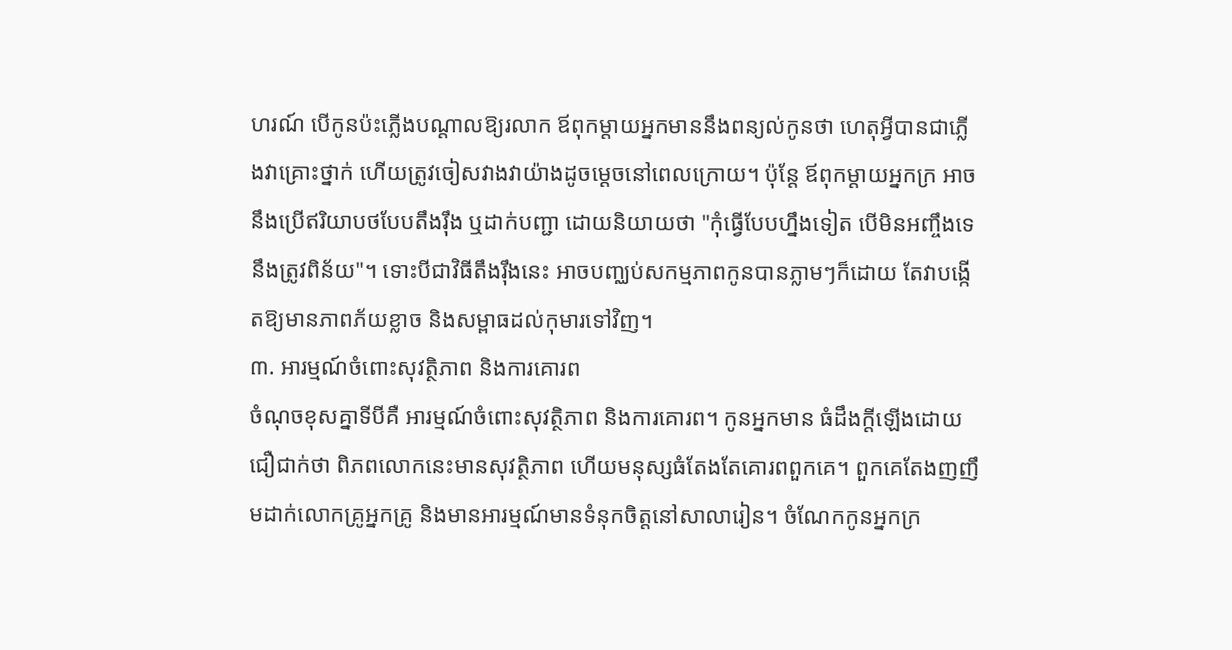ហរណ៍ បើកូនប៉ះភ្លើងបណ្ដាលឱ្យរលាក ឪពុកម្តាយអ្នកមាននឹងពន្យល់កូនថា ហេតុអ្វីបានជាភ្លើងវាគ្រោះថ្នាក់ ហើយត្រូវចៀសវាងវាយ៉ាងដូចម្ដេចនៅពេលក្រោយ។ ប៉ុន្តែ ឪពុកម្តាយអ្នកក្រ អាចនឹងប្រើឥរិយាបថបែបតឹងរ៉ឹង ឬដាក់បញ្ជា ដោយនិយាយថា "កុំធ្វើបែបហ្នឹងទៀត បើមិនអញ្ចឹងទេនឹងត្រូវពិន័យ"។ ទោះបីជាវិធីតឹងរ៉ឹងនេះ អាចបញ្ឈប់សកម្មភាពកូនបានភ្លាមៗក៏ដោយ តែវាបង្កើតឱ្យមានភាពភ័យខ្លាច និងសម្ពាធដល់កុមារទៅវិញ។
៣. អារម្មណ៍ចំពោះសុវត្ថិភាព និងការគោរព
ចំណុចខុសគ្នាទីបីគឺ អារម្មណ៍ចំពោះសុវត្ថិភាព និងការគោរព។ កូនអ្នកមាន ធំដឹងក្តីឡើងដោយជឿជាក់ថា ពិភពលោកនេះមានសុវត្ថិភាព ហើយមនុស្សធំតែងតែគោរពពួកគេ។ ពួកគេតែងញញឹមដាក់លោកគ្រូអ្នកគ្រូ និងមានអារម្មណ៍មានទំនុកចិត្តនៅសាលារៀន។ ចំណែកកូនអ្នកក្រ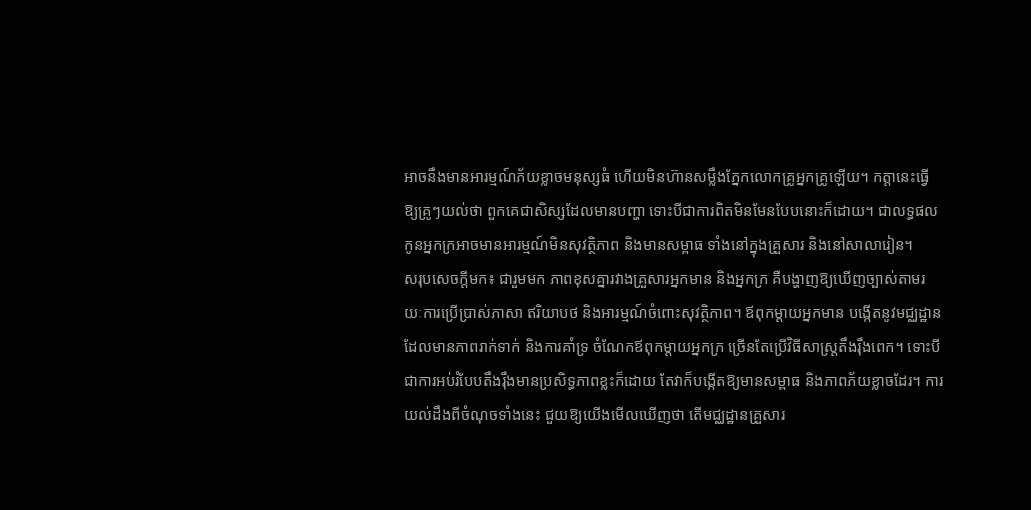អាចនឹងមានអារម្មណ៍ភ័យខ្លាចមនុស្សធំ ហើយមិនហ៊ានសម្លឹងភ្នែកលោកគ្រូអ្នកគ្រូឡើយ។ កត្តានេះធ្វើឱ្យគ្រូៗយល់ថា ពួកគេជាសិស្សដែលមានបញ្ហា ទោះបីជាការពិតមិនមែនបែបនោះក៏ដោយ។ ជាលទ្ធផល កូនអ្នកក្រអាចមានអារម្មណ៍មិនសុវត្ថិភាព និងមានសម្ពាធ ទាំងនៅក្នុងគ្រួសារ និងនៅសាលារៀន។
សរុបសេចក្តីមក៖ ជារួមមក ភាពខុសគ្នារវាងគ្រួសារអ្នកមាន និងអ្នកក្រ គឺបង្ហាញឱ្យឃើញច្បាស់តាមរយៈការប្រើប្រាស់ភាសា ឥរិយាបថ និងអារម្មណ៍ចំពោះសុវត្ថិភាព។ ឪពុកម្តាយអ្នកមាន បង្កើតនូវមជ្ឈដ្ឋានដែលមានភាពរាក់ទាក់ និងការគាំទ្រ ចំណែកឪពុកម្តាយអ្នកក្រ ច្រើនតែប្រើវិធីសាស្រ្តតឹងរ៉ឹងពេក។ ទោះបីជាការអប់រំបែបតឹងរ៉ឹងមានប្រសិទ្ធភាពខ្លះក៏ដោយ តែវាក៏បង្កើតឱ្យមានសម្ពាធ និងភាពភ័យខ្លាចដែរ។ ការយល់ដឹងពីចំណុចទាំងនេះ ជួយឱ្យយើងមើលឃើញថា តើមជ្ឈដ្ឋានគ្រួសារ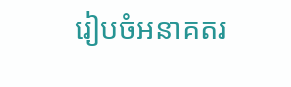រៀបចំអនាគតរ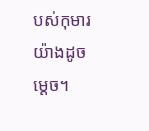បស់កុមារយ៉ាងដូចម្ដេច។